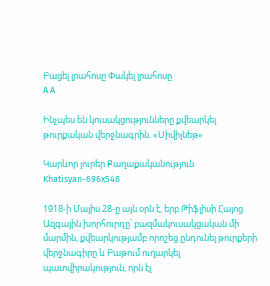Բացել լրահոսը Փակել լրահոսը
A A

Ինչպես են կուսակցությունները քվեարկել թուրքական վերջնագրին. «Սիվիլնեթ»

Կարևոր լուրեր Քաղաքականություն
Khatisyan-696x548

1918-ի Մայիս 28-ը այն օրն է, երբ Թիֆլիսի Հայոց Ազգային խորհուրդը՝ բազմակուսակցական մի մարմին, քվեարկությամբ որոշեց ընդունել թուրքերի վերջնագիրը և Բաթում ուղարկել պատվիրակություն, որն էլ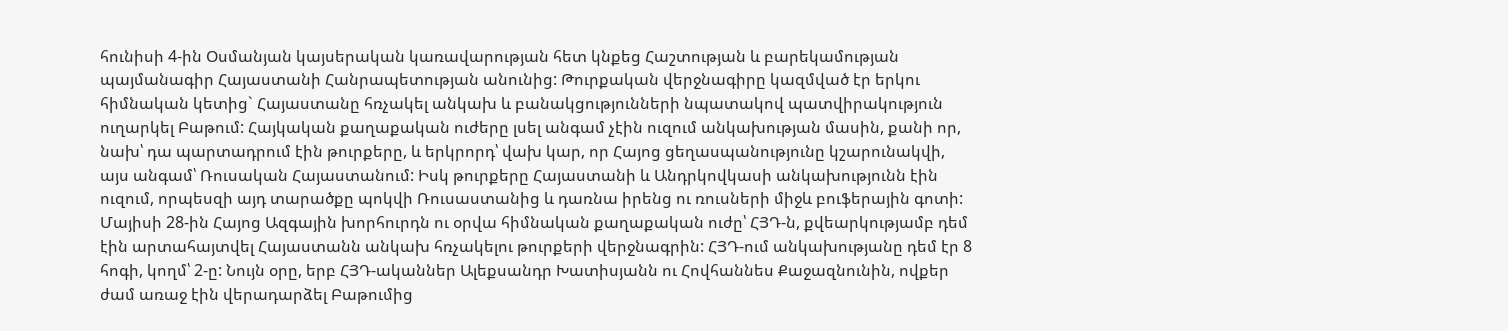հունիսի 4-ին Օսմանյան կայսերական կառավարության հետ կնքեց Հաշտության և բարեկամության պայմանագիր Հայաստանի Հանրապետության անունից: Թուրքական վերջնագիրը կազմված էր երկու հիմնական կետից` Հայաստանը հռչակել անկախ և բանակցությունների նպատակով պատվիրակություն ուղարկել Բաթում: Հայկական քաղաքական ուժերը լսել անգամ չէին ուզում անկախության մասին, քանի որ, նախ՝ դա պարտադրում էին թուրքերը, և երկրորդ՝ վախ կար, որ Հայոց ցեղասպանությունը կշարունակվի, այս անգամ՝ Ռուսական Հայաստանում: Իսկ թուրքերը Հայաստանի և Անդրկովկասի անկախությունն էին ուզում, որպեսզի այդ տարածքը պոկվի Ռուսաստանից և դառնա իրենց ու ռուսների միջև բուֆերային գոտի: Մայիսի 28-ին Հայոց Ազգային խորհուրդն ու օրվա հիմնական քաղաքական ուժը՝ ՀՅԴ-ն, քվեարկությամբ դեմ էին արտահայտվել Հայաստանն անկախ հռչակելու թուրքերի վերջնագրին: ՀՅԴ-ում անկախությանը դեմ էր 8 հոգի, կողմ՝ 2-ը: Նույն օրը, երբ ՀՅԴ-ականներ Ալեքսանդր Խատիսյանն ու Հովհաննես Քաջազնունին, ովքեր ժամ առաջ էին վերադարձել Բաթումից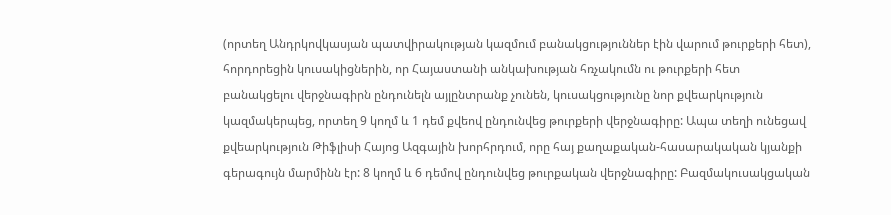(որտեղ Անդրկովկասյան պատվիրակության կազմում բանակցություններ էին վարում թուրքերի հետ), հորդորեցին կուսակիցներին, որ Հայաստանի անկախության հռչակումն ու թուրքերի հետ բանակցելու վերջնագիրն ընդունելն այլընտրանք չունեն, կուսակցությունը նոր քվեարկություն կազմակերպեց, որտեղ 9 կողմ և 1 դեմ քվեով ընդունվեց թուրքերի վերջնագիրը: Ապա տեղի ունեցավ քվեարկություն Թիֆլիսի Հայոց Ազգային խորհրդում, որը հայ քաղաքական-հասարակական կյանքի գերագույն մարմինն էր: 8 կողմ և 6 դեմով ընդունվեց թուրքական վերջնագիրը: Բազմակուսակցական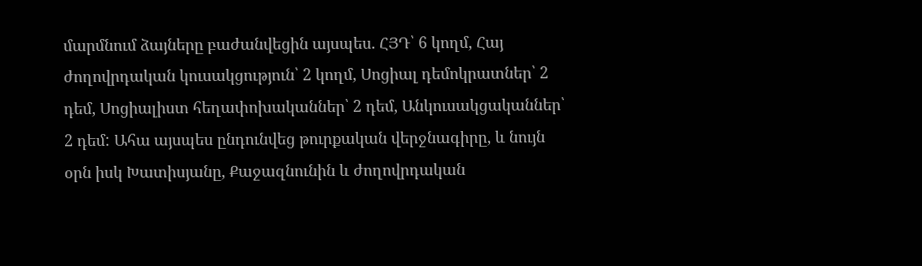մարմնում ձայները բաժանվեցին այսպես. ՀՅԴ՝ 6 կողմ, Հայ ժողովրդական կուսակցություն՝ 2 կողմ, Սոցիալ դեմոկրատներ՝ 2 դեմ, Սոցիալիստ հեղափոխականներ՝ 2 դեմ, Անկուսակցականներ՝ 2 դեմ: Ահա այսպես ընդունվեց թուրքական վերջնագիրը, և նույն օրն իսկ Խատիսյանը, Քաջազնունին և ժողովրդական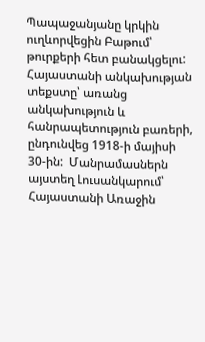Պապաջանյանը կրկին ուղևորվեցին Բաթում՝ թուրքերի հետ բանակցելու: Հայաստանի անկախության տեքստը՝ առանց անկախություն և հանրապետություն բառերի, ընդունվեց 1918-ի մայիսի 30-ին:  Մանրամասներն այստեղ Լուսանկարում՝ Հայաստանի Առաջին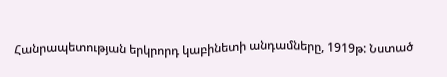Հանրապետության երկրորդ կաբինետի անդամները, 1919թ: Նստած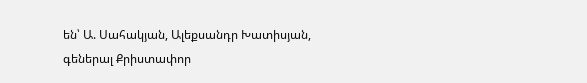են՝ Ա. Սահակյան, Ալեքսանդր Խատիսյան, գեներալ Քրիստափոր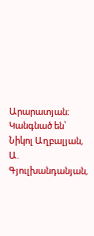Արարատյան։ Կանգնած են՝ Նիկոլ Աղբալյան, Ա. Գյուլխանդանյան,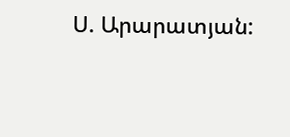Ս. Արարատյան: